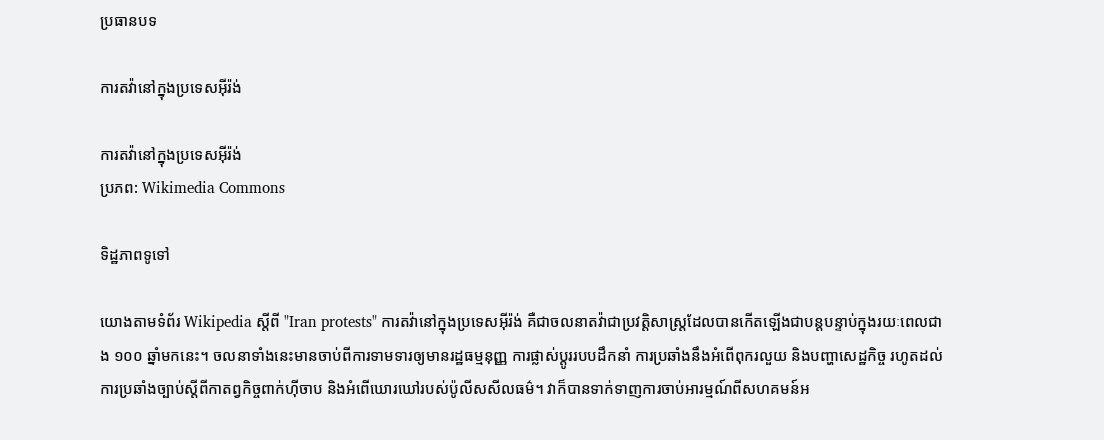ប្រធានបទ

ការតវ៉ានៅក្នុងប្រទេសអ៊ីរ៉ង់

ការតវ៉ានៅក្នុងប្រទេសអ៊ីរ៉ង់
ប្រភព: Wikimedia Commons

ទិដ្ឋភាពទូទៅ

យោងតាមទំព័រ Wikipedia ស្តីពី "Iran protests" ការតវ៉ានៅក្នុងប្រទេសអ៊ីរ៉ង់ គឺជាចលនាតវ៉ាជាប្រវត្តិសាស្ត្រដែលបានកើតឡើងជាបន្តបន្ទាប់ក្នុងរយៈពេលជាង ១០០ ឆ្នាំមកនេះ។ ចលនាទាំងនេះមានចាប់ពីការទាមទារឲ្យមានរដ្ឋធម្មនុញ្ញ ការផ្លាស់ប្តូររបបដឹកនាំ ការប្រឆាំងនឹងអំពើពុករលួយ និងបញ្ហាសេដ្ឋកិច្ច រហូតដល់ការប្រឆាំងច្បាប់ស្តីពីកាតព្វកិច្ចពាក់ហ៊ីចាប និងអំពើឃោរឃៅរបស់ប៉ូលីសសីលធម៌។ វាក៏បានទាក់ទាញការចាប់អារម្មណ៍ពីសហគមន៍អ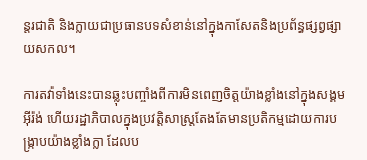ន្តរជាតិ និងក្លាយជាប្រធានបទសំខាន់នៅក្នុងកាសែតនិងប្រព័ន្ធផ្សព្វផ្សាយសកល។

ការតវ៉ាទាំងនេះបានឆ្លុះបញ្ចាំងពីការមិនពេញចិត្តយ៉ាងខ្លាំងនៅក្នុងសង្គមអ៊ីរ៉ង់ ហើយរដ្ឋាភិបាលក្នុងប្រវត្តិសាស្ត្រតែងតែមានប្រតិកម្មដោយការបង្ក្រាបយ៉ាងខ្លាំងក្លា ដែលប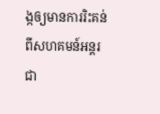ង្កឲ្យមានការរិះគន់ពីសហគមន៍អន្តរជា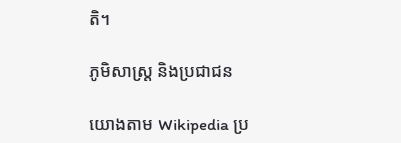តិ។

ភូមិសាស្ត្រ និងប្រជាជន

យោងតាម Wikipedia ប្រ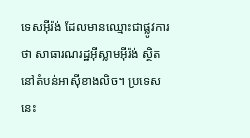ទេសអ៊ីរ៉ង់ ដែលមានឈ្មោះជាផ្លូវការថា សាធារណរដ្ឋអ៊ីស្លាមអ៊ីរ៉ង់ ស្ថិតនៅតំបន់អាស៊ីខាងលិច។ ប្រទេសនេះ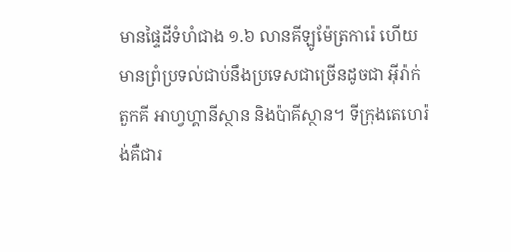មានផ្ទៃដីទំហំជាង ១.៦ លានគីឡូម៉ែត្រការ៉េ ហើយមានព្រំប្រទល់ជាប់នឹងប្រទេសជាច្រើនដូចជា អ៊ីរ៉ាក់ តួកគី អាហ្វហ្គានីស្ថាន និងប៉ាគីស្ថាន។ ទីក្រុងតេហេរ៉ង់គឺជារ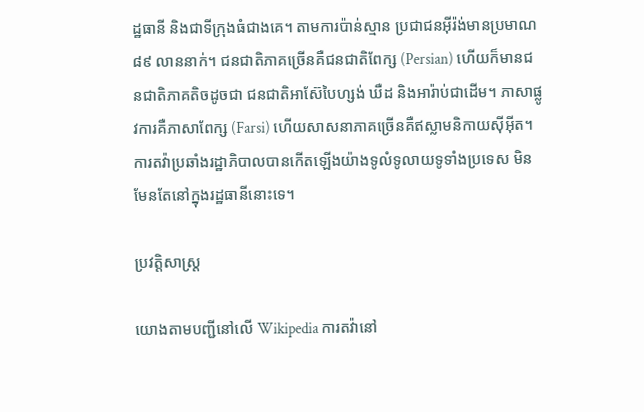ដ្ឋធានី និងជាទីក្រុងធំជាងគេ។ តាមការប៉ាន់ស្មាន ប្រជាជនអ៊ីរ៉ង់មានប្រមាណ ៨៩ លាននាក់។ ជនជាតិភាគច្រើនគឺជនជាតិពែក្ស (Persian) ហើយក៏មានជនជាតិភាគតិចដូចជា ជនជាតិអាស៊ែបៃហ្សង់ ឃឺដ និងអារ៉ាប់ជាដើម។ ភាសាផ្លូវការគឺភាសាពែក្ស (Farsi) ហើយសាសនាភាគច្រើនគឺឥស្លាមនិកាយស៊ីអ៊ីត។ ការតវ៉ាប្រឆាំងរដ្ឋាភិបាលបានកើតឡើងយ៉ាងទូលំទូលាយទូទាំងប្រទេស មិនមែនតែនៅក្នុងរដ្ឋធានីនោះទេ។

ប្រវត្តិសាស្ត្រ

យោងតាមបញ្ជីនៅលើ Wikipedia ការតវ៉ានៅ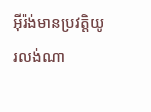អ៊ីរ៉ង់មានប្រវត្តិយូរលង់ណា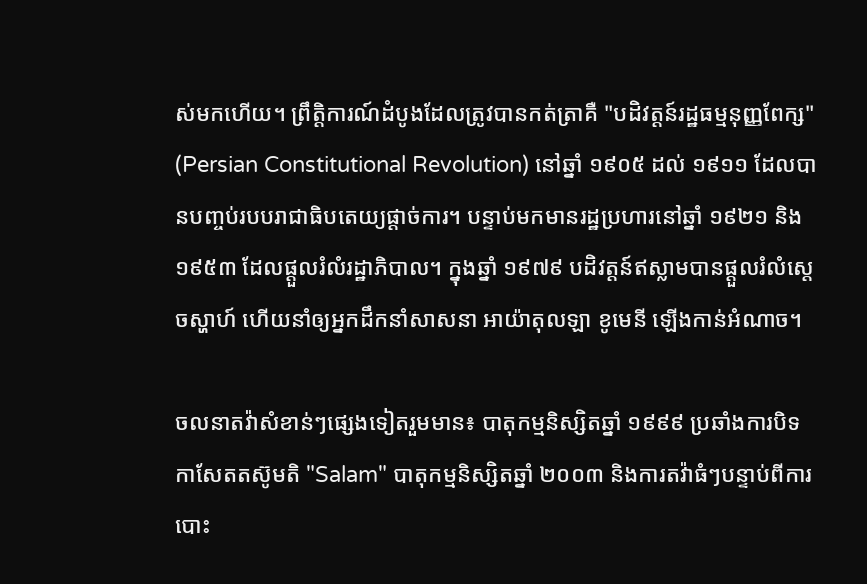ស់មកហើយ។ ព្រឹត្តិការណ៍ដំបូងដែលត្រូវបានកត់ត្រាគឺ "បដិវត្តន៍រដ្ឋធម្មនុញ្ញពែក្ស" (Persian Constitutional Revolution) នៅឆ្នាំ ១៩០៥ ដល់ ១៩១១ ដែលបានបញ្ចប់របបរាជាធិបតេយ្យផ្តាច់ការ។ បន្ទាប់មកមានរដ្ឋប្រហារនៅឆ្នាំ ១៩២១ និង ១៩៥៣ ដែលផ្តួលរំលំរដ្ឋាភិបាល។ ក្នុងឆ្នាំ ១៩៧៩ បដិវត្តន៍ឥស្លាមបានផ្តួលរំលំស្តេចស្ហាហ៍ ហើយនាំឲ្យអ្នកដឹកនាំសាសនា អាយ៉ាតុលឡា ខូមេនី ឡើងកាន់អំណាច។

ចលនាតវ៉ាសំខាន់ៗផ្សេងទៀតរួមមាន៖ បាតុកម្មនិស្សិតឆ្នាំ ១៩៩៩ ប្រឆាំងការបិទកាសែតតស៊ូមតិ "Salam" បាតុកម្មនិស្សិតឆ្នាំ ២០០៣ និងការតវ៉ាធំៗបន្ទាប់ពីការបោះ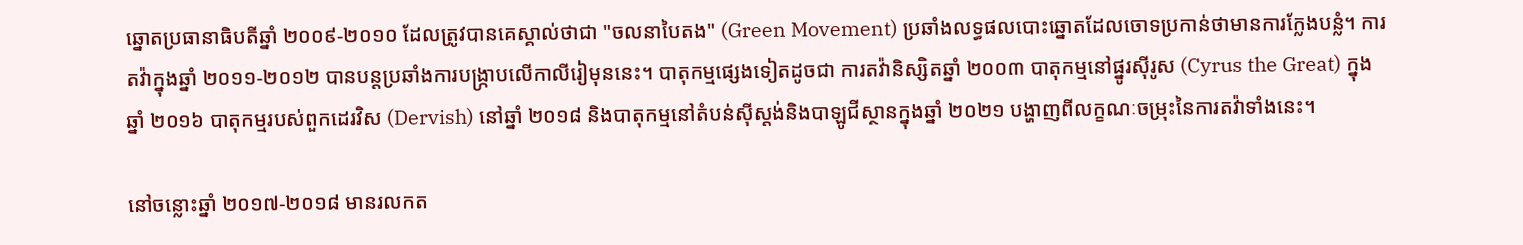ឆ្នោតប្រធានាធិបតីឆ្នាំ ២០០៩-២០១០ ដែលត្រូវបានគេស្គាល់ថាជា "ចលនាបៃតង" (Green Movement) ប្រឆាំងលទ្ធផលបោះឆ្នោតដែលចោទប្រកាន់ថាមានការក្លែងបន្លំ។ ការតវ៉ាក្នុងឆ្នាំ ២០១១-២០១២ បានបន្តប្រឆាំងការបង្ក្រាបលើកាលីរៀមុននេះ។ បាតុកម្មផ្សេងទៀតដូចជា ការតវ៉ានិស្សិតឆ្នាំ ២០០៣ បាតុកម្មនៅផ្នូរស៊ីរូស (Cyrus the Great) ក្នុងឆ្នាំ ២០១៦ បាតុកម្មរបស់ពួកដេរវិស (Dervish) នៅឆ្នាំ ២០១៨ និងបាតុកម្មនៅតំបន់ស៊ីស្តង់និងបាឡូជីស្ថានក្នុងឆ្នាំ ២០២១ បង្ហាញពីលក្ខណៈចម្រុះនៃការតវ៉ាទាំងនេះ។

នៅចន្លោះឆ្នាំ ២០១៧-២០១៨ មានរលកត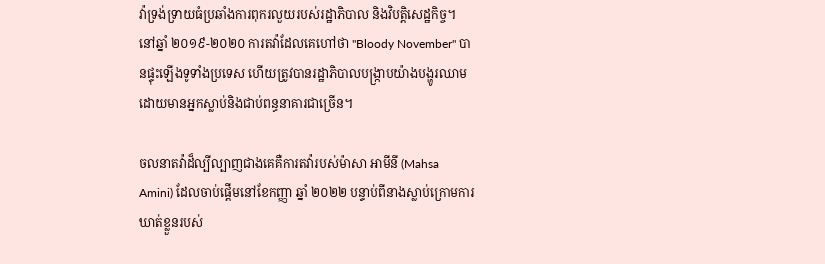វ៉ាទ្រង់ទ្រាយធំប្រឆាំងការពុករលួយរបស់រដ្ឋាភិបាល និងវិបត្តិសេដ្ឋកិច្ច។ នៅឆ្នាំ ២០១៩-២០២០ ការតវ៉ាដែលគេហៅថា "Bloody November" បានផ្ទុះឡើងទូទាំងប្រទេស ហើយត្រូវបានរដ្ឋាភិបាលបង្ក្រាបយ៉ាងបង្ហូរឈាម ដោយមានអ្នកស្លាប់និងជាប់ពន្ធនាគារជាច្រើន។

ចលនាតវ៉ាដ៏ល្បីល្បាញជាងគេគឺការតវ៉ារបស់ម៉ាសា អាមីនី (Mahsa Amini) ដែលចាប់ផ្តើមនៅខែកញ្ញា ឆ្នាំ ២០២២ បន្ទាប់ពីនាងស្លាប់ក្រោមការឃាត់ខ្លួនរបស់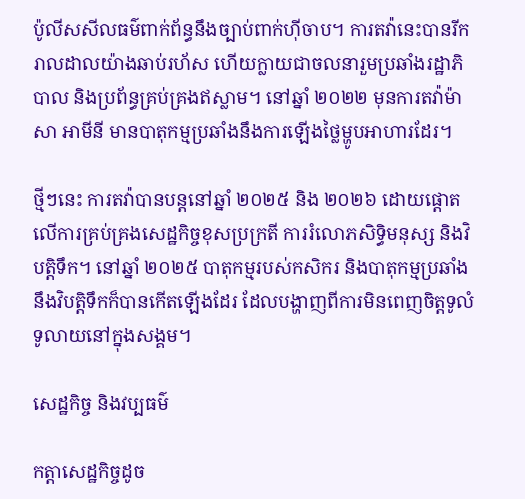ប៉ូលីសសីលធម៌ពាក់ព័ន្ធនឹងច្បាប់ពាក់ហ៊ីចាប។ ការតវ៉ានេះបានរីករាលដាលយ៉ាងឆាប់រហ័ស ហើយក្លាយជាចលនារួមប្រឆាំងរដ្ឋាភិបាល និងប្រព័ន្ធគ្រប់គ្រងឥស្លាម។ នៅឆ្នាំ ២០២២ មុនការតវ៉ាម៉ាសា អាមីនី មានបាតុកម្មប្រឆាំងនឹងការឡើងថ្លៃម្ហូបអាហារដែរ។

ថ្មីៗនេះ ការតវ៉ាបានបន្តនៅឆ្នាំ ២០២៥ និង ២០២៦ ដោយផ្តោតលើការគ្រប់គ្រងសេដ្ឋកិច្ចខុសប្រក្រតី ការរំលោភសិទ្ធិមនុស្ស និងវិបត្តិទឹក។ នៅឆ្នាំ ២០២៥ បាតុកម្មរបស់កសិករ និងបាតុកម្មប្រឆាំងនឹងវិបត្តិទឹកក៏បានកើតឡើងដែរ ដែលបង្ហាញពីការមិនពេញចិត្តទូលំទូលាយនៅក្នុងសង្គម។

សេដ្ឋកិច្ច និងវប្បធម៌

កត្តាសេដ្ឋកិច្ចដូច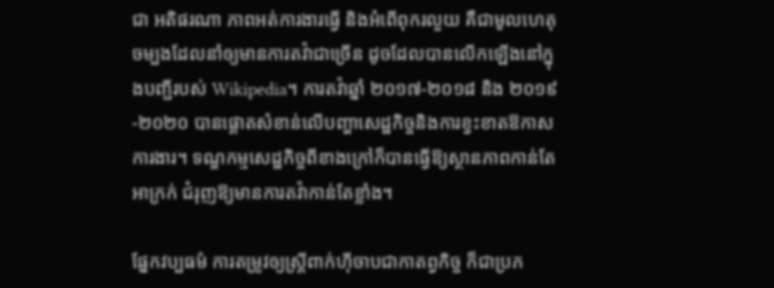ជា អតិផរណា ភាពអត់ការងារធ្វើ និងអំពើពុករលួយ គឺជាមូលហេតុចម្បងដែលនាំឲ្យមានការតវ៉ាជាច្រើន ដូចដែលបានលើកឡើងនៅក្នុងបញ្ជីរបស់ Wikipedia។ ការតវ៉ាឆ្នាំ ២០១៧-២០១៨ និង ២០១៩-២០២០ បានផ្តោតសំខាន់លើបញ្ហាសេដ្ឋកិច្ចនិងការខ្វះខាតឱកាសការងារ។ ទណ្ឌកម្មសេដ្ឋកិច្ចពីខាងក្រៅក៏បានធ្វើឱ្យស្ថានភាពកាន់តែអាក្រក់ ជំរុញឱ្យមានការតវ៉ាកាន់តែខ្លាំង។

ផ្នែកវប្បធម៌ ការតម្រូវឲ្យស្ត្រីពាក់ហ៊ីចាបជាកាតព្វកិច្ច ក៏ជាប្រភ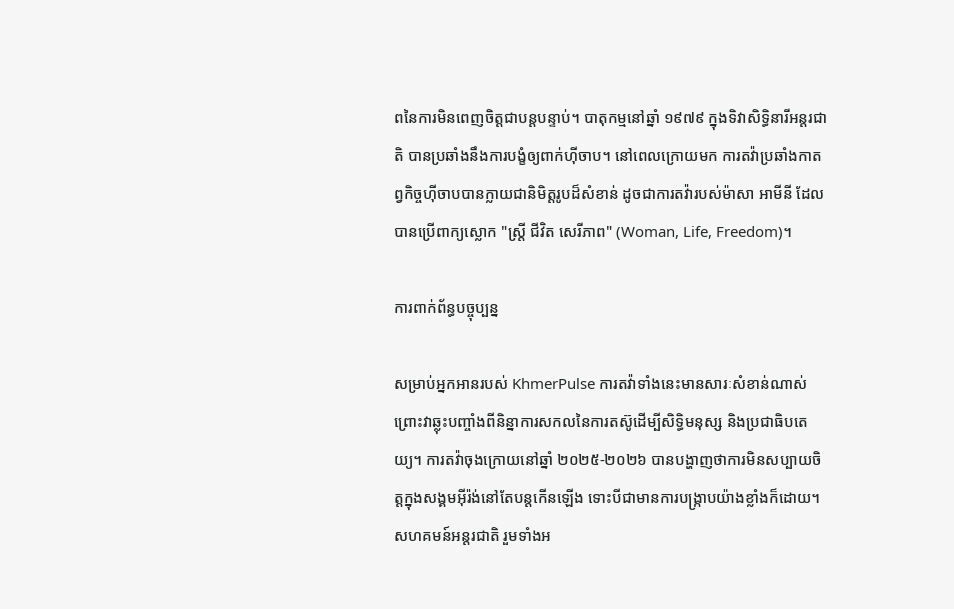ពនៃការមិនពេញចិត្តជាបន្តបន្ទាប់។ បាតុកម្មនៅឆ្នាំ ១៩៧៩ ក្នុងទិវាសិទ្ធិនារីអន្តរជាតិ បានប្រឆាំងនឹងការបង្ខំឲ្យពាក់ហ៊ីចាប។ នៅពេលក្រោយមក ការតវ៉ាប្រឆាំងកាតព្វកិច្ចហ៊ីចាបបានក្លាយជានិមិត្តរូបដ៏សំខាន់ ដូចជាការតវ៉ារបស់ម៉ាសា អាមីនី ដែលបានប្រើពាក្យស្លោក "ស្ត្រី ជីវិត សេរីភាព" (Woman, Life, Freedom)។

ការពាក់ព័ន្ធបច្ចុប្បន្ន

សម្រាប់អ្នកអានរបស់ KhmerPulse ការតវ៉ាទាំងនេះមានសារៈសំខាន់ណាស់ព្រោះវាឆ្លុះបញ្ចាំងពីនិន្នាការសកលនៃការតស៊ូដើម្បីសិទ្ធិមនុស្ស និងប្រជាធិបតេយ្យ។ ការតវ៉ាចុងក្រោយនៅឆ្នាំ ២០២៥-២០២៦ បានបង្ហាញថាការមិនសប្បាយចិត្តក្នុងសង្គមអ៊ីរ៉ង់នៅតែបន្តកើនឡើង ទោះបីជាមានការបង្ក្រាបយ៉ាងខ្លាំងក៏ដោយ។ សហគមន៍អន្តរជាតិ រួមទាំងអ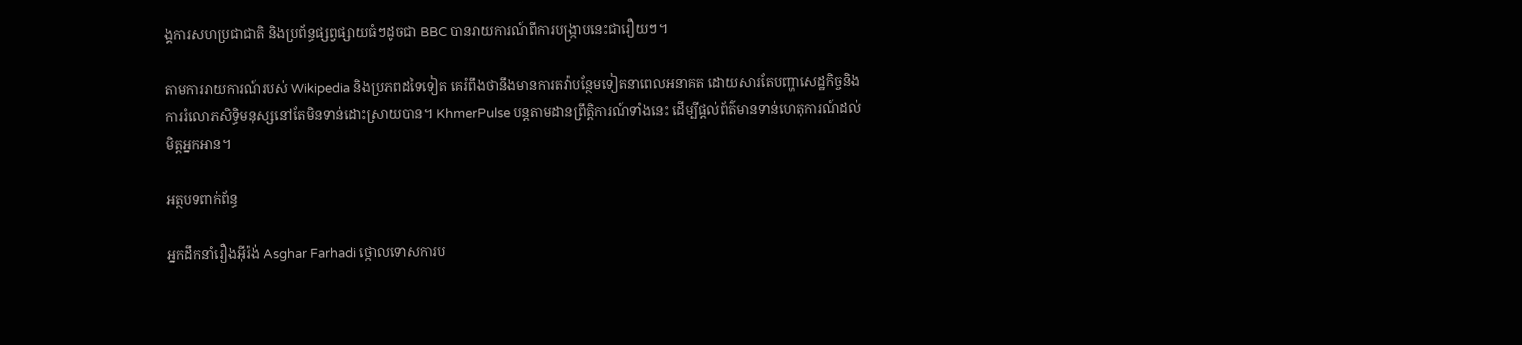ង្គការសហប្រជាជាតិ និងប្រព័ន្ធផ្សព្វផ្សាយធំៗដូចជា BBC បានរាយការណ៍ពីការបង្ក្រាបនេះជារឿយៗ។

តាមការរាយការណ៍របស់ Wikipedia និងប្រភពដទៃទៀត គេរំពឹងថានឹងមានការតវ៉ាបន្ថែមទៀតនាពេលអនាគត ដោយសារតែបញ្ហាសេដ្ឋកិច្ចនិងការរំលោភសិទ្ធិមនុស្សនៅតែមិនទាន់ដោះស្រាយបាន។ KhmerPulse បន្តតាមដានព្រឹត្តិការណ៍ទាំងនេះ ដើម្បីផ្តល់ព័ត៌មានទាន់ហេតុការណ៍ដល់មិត្តអ្នកអាន។

អត្ថបទពាក់ព័ន្ធ

អ្នកដឹកនាំរឿងអ៊ីរ៉ង់ Asghar Farhadi ថ្កោលទោសការប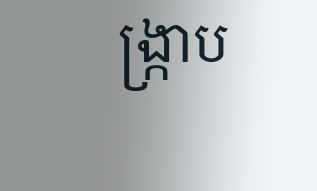ង្ក្រាប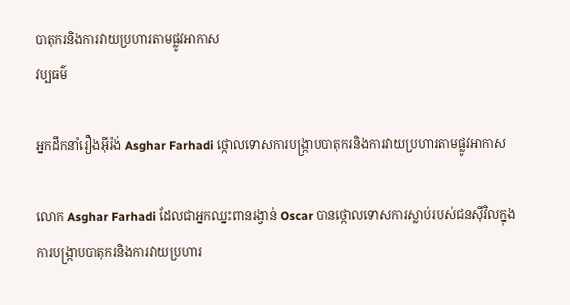បាតុករនិងការវាយប្រហារតាមផ្លូវអាកាស
វប្បធម៌

អ្នកដឹកនាំរឿងអ៊ីរ៉ង់ Asghar Farhadi ថ្កោលទោសការបង្ក្រាបបាតុករនិងការវាយប្រហារតាមផ្លូវអាកាស

លោក Asghar Farhadi ដែលជាអ្នកឈ្នះពានរង្វាន់ Oscar បានថ្កោលទោសការស្លាប់របស់ជនស៊ីវិលក្នុងការបង្ក្រាបបាតុករនិងការវាយប្រហារ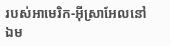របស់អាមេរិក-អ៊ីស្រាអែលនៅឯម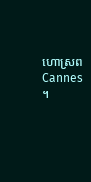ហោស្រព Cannes ។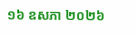១៦ ឧសភា ២០២៦